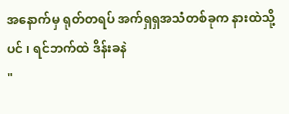အနောက်မှ ရုတ်တရပ် အက်ရှရှအသံတစ်ခုက နားထဲသို့ပင် ၊ ရင်ဘက်ထဲ ဒိန်းခနဲ
"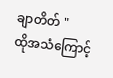ချာတိတ် "
ထိုအသံကြောင့်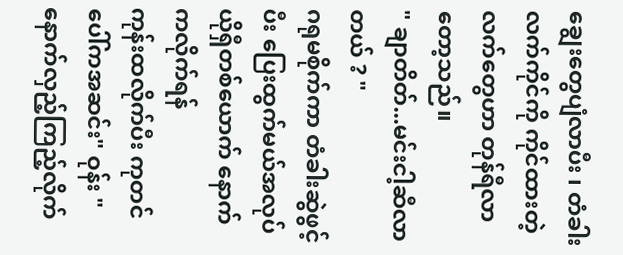ချွေးတွေပျံလာပီး ၊ တံခါးလက်ကိုင်ကို ကိုင်ထားတဲ့ လက်တွေဟာ တုန်ရီလာတော့သည်။
" ချာတိတ်...မင်းငါ့ဆီလာတယ် ? "
ဂရုမစိုက်ကာ တံခါးဆွဲဖွင့်ပီး ပြေးထွက်မယ်အလုပ် ယိုရှီတစ်ယောက် နောက်ကလိုက်ရန်
ကုန်းထလိုက်ပီး ကုတင်ပေါ်ကအဆင်း" ဝုန်း "
နောက်လှည့်ကြည့်လိုက်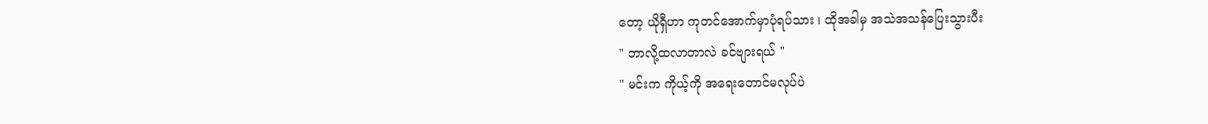တော့ ယိုရှီဟာ ကုတင်အောက်မှာပုံရပ်သား ၊ ထိုအခါမှ အသဲအသန်ပြေးသွားပီး
" ဘာလို့ထလာတာလဲ ခင်ဗျားရယ် "
" မင်းက ကိုယ့်ကို အရေးတောင်မလုပ်ပဲ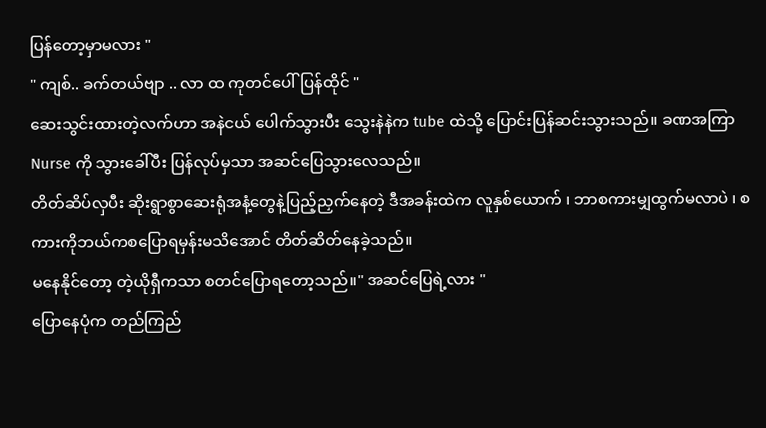ပြန်တော့မှာမလား "
" ကျစ်.. ခက်တယ်ဗျာ .. လာ ထ ကုတင်ပေါ်ပြန်ထိုင် "
ဆေးသွင်းထားတဲ့လက်ဟာ အနဲငယ် ပေါက်သွားပီး သွေးနဲနဲက tube ထဲသို့ ပြောင်းပြန်ဆင်းသွားသည်။ ခဏအကြာ Nurse ကို သွားခေါ်ပီး ပြန်လုပ်မှသာ အဆင်ပြေသွားလေသည်။
တိတ်ဆိပ်လှပီး ဆိုးရွာစွာဆေးရုံအနံ့တွေနဲ့ပြည့်ညှက်နေတဲ့ ဒီအခန်းထဲက လူနှစ်ယောက် ၊ ဘာစကားမျှထွက်မလာပဲ ၊ စကားကိုဘယ်ကစပြောရမှန်းမသိအောင် တိတ်ဆိတ်နေခဲ့သည်။
မနေနိုင်တော့ တဲ့ယိုရှီကသာ စတင်ပြောရတော့သည်။" အဆင်ပြေရဲ့လား "
ပြောနေပုံက တည်ကြည်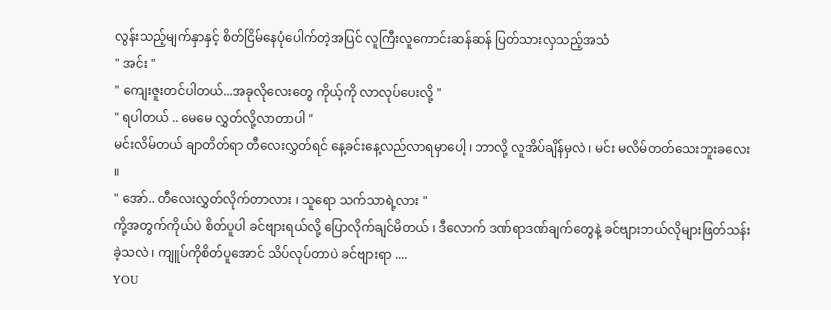လွန်းသည့်မျက်နှာနှင့် စိတ်ငြိမ်နေပုံပေါက်တဲ့အပြင် လူကြီးလူကောင်းဆန်ဆန် ပြတ်သားလှသည့်အသံ
" အင်း "
" ကျေးဇူးတင်ပါတယ်...အခုလိုလေးတွေ ကိုယ့်ကို လာလုပ်ပေးလို့ "
" ရပါတယ် .. မေမေ လွှတ်လို့လာတာပါ "
မင်းလိမ်တယ် ချာတိတ်ရာ တီလေးလွှတ်ရင် နေ့ခင်းနေ့လည်လာရမှာပေါ့ ၊ ဘာလို့ လူအိပ်ချိန်မှလဲ ၊ မင်း မလိမ်တတ်သေးဘူးခလေး ။
" အော်.. တီလေးလွှတ်လိုက်တာလား ၊ သူရော သက်သာရဲ့လား "
ကို့အတွက်ကိုယ်ပဲ စိတ်ပူပါ ခင်ဗျားရယ်လို့ ပြောလိုက်ချင်မိတယ် ၊ ဒီလောက် ဒဏ်ရာဒဏ်ချက်တွေနဲ့ ခင်ဗျားဘယ်လိုများဖြတ်သန်းခဲ့သလဲ ၊ ကျူပ်ကိုစိတ်ပူအောင် သိပ်လုပ်တာပဲ ခင်ဗျားရာ ....
YOU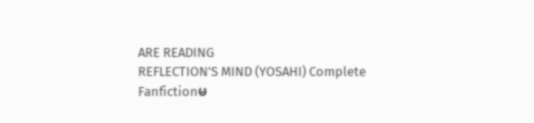ARE READING
REFLECTION'S MIND (YOSAHI) Complete
Fanfictionမ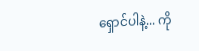ရှောင်ပါနဲ့... ကို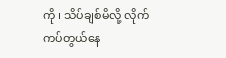ကို ၊ သိပ်ချစ်မိလို့ လိုက်ကပ်တွယ်နေ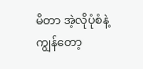မိတာ အဲ့လိုပုံစံနဲ့ကျွန်တော့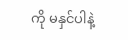ကို မနှင်ပါနဲ့